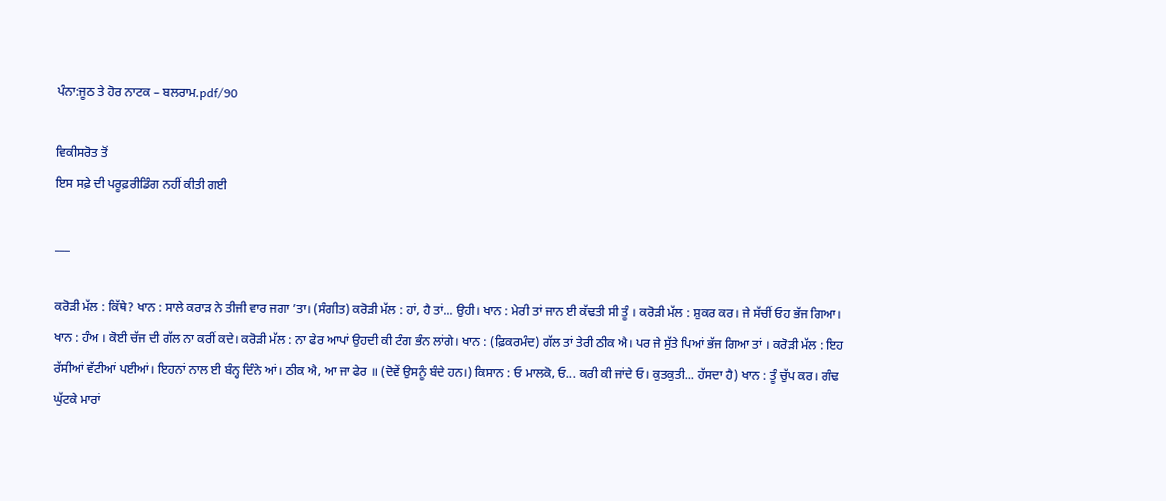ਪੰਨਾ:ਜੂਠ ਤੇ ਹੋਰ ਨਾਟਕ – ਬਲਰਾਮ.pdf/90

ਵਿਕੀਸਰੋਤ ਤੋਂ
ਇਸ ਸਫ਼ੇ ਦੀ ਪਰੂਫ਼ਰੀਡਿੰਗ ਨਹੀਂ ਕੀਤੀ ਗਈ

___

ਕਰੋੜੀ ਮੱਲ : ਕਿੱਥੇ? ਖਾਨ : ਸਾਲੇ ਕਰਾੜ ਨੇ ਤੀਜੀ ਵਾਰ ਜਗਾ ’ਤਾ। (ਸੰਗੀਤ) ਕਰੋੜੀ ਮੱਲ : ਹਾਂ, ਹੈ ਤਾਂ... ਉਹੀ। ਖਾਨ : ਮੇਰੀ ਤਾਂ ਜਾਨ ਈ ਕੱਢਤੀ ਸੀ ਤੂੰ । ਕਰੋੜੀ ਮੱਲ : ਸ਼ੁਕਰ ਕਰ। ਜੇ ਸੱਚੀਂ ਓਹ ਭੱਜ ਗਿਆ। ਖਾਨ : ਹੰਅ । ਕੋਈ ਚੱਜ ਦੀ ਗੱਲ ਨਾ ਕਰੀਂ ਕਦੇ। ਕਰੋੜੀ ਮੱਲ : ਨਾ ਫੇਰ ਆਪਾਂ ਉਹਦੀ ਕੀ ਟੰਗ ਭੰਨ ਲਾਂਗੇ। ਖਾਨ : (ਫ਼ਿਕਰਮੰਦ) ਗੱਲ ਤਾਂ ਤੇਰੀ ਠੀਕ ਐ। ਪਰ ਜੇ ਸੁੱਤੇ ਪਿਆਂ ਭੱਜ ਗਿਆ ਤਾਂ । ਕਰੋੜੀ ਮੱਲ : ਇਹ ਰੱਸੀਆਂ ਵੱਟੀਆਂ ਪਈਆਂ। ਇਹਨਾਂ ਨਾਲ ਈ ਬੰਨ੍ਹ ਦਿੰਨੇ ਆਂ। ਠੀਕ ਐ, ਆ ਜਾ ਫੇਰ ॥ (ਦੋਵੇਂ ਉਸਨੂੰ ਬੰਦੇ ਹਨ।) ਕਿਸਾਨ : ਓ ਮਾਲਕੋ, ਓ... ਕਰੀ ਕੀ ਜਾਂਦੇ ਓ। ਕੁਤਕੁਤੀ... ਹੱਸਦਾ ਹੈ) ਖਾਨ : ਤੂੰ ਚੁੱਪ ਕਰ। ਗੰਢ ਘੁੱਟਕੇ ਮਾਰਾਂ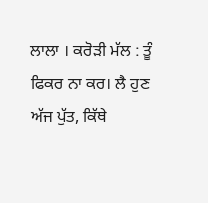ਲਾਲਾ । ਕਰੋੜੀ ਮੱਲ : ਤੂੰ ਫਿਕਰ ਨਾ ਕਰ। ਲੈ ਹੁਣ ਅੱਜ ਪੁੱਤ, ਕਿੱਥੇ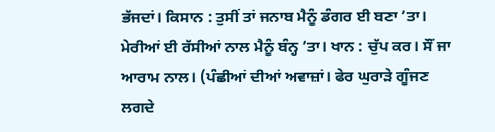ਭੱਜਦਾਂ। ਕਿਸਾਨ : ਤੁਸੀਂ ਤਾਂ ਜਨਾਬ ਮੈਨੂੰ ਡੰਗਰ ਈ ਬਣਾ ’ਤਾ। ਮੇਰੀਆਂ ਈ ਰੱਸੀਆਂ ਨਾਲ ਮੈਨੂੰ ਬੰਨ੍ਹ ’ਤਾ। ਖਾਨ : ਚੁੱਪ ਕਰ। ਸੌਂ ਜਾ ਆਰਾਮ ਨਾਲ। (ਪੰਛੀਆਂ ਦੀਆਂ ਅਵਾਜ਼ਾਂ। ਫੇਰ ਘੁਰਾੜੇ ਗੂੰਜਣ ਲਗਦੇ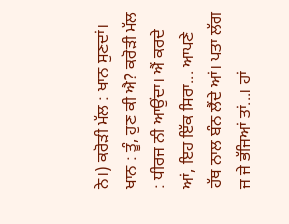ਨੇ।) ਕਰੋੜੀ ਮੱਲ : ਖਾਨ ਸੁਣਦਾਂ। ਖਾਨ : ਤੂੰ, ਹੁਣ ਕੀ ਐ? ਕਰੋੜੀ ਮੱਲ : ਧੀਰਜ ਨੀ ਆਉਂਦਾ। ਐਂ ਕਰਦੇ ਆਂ, ਇਹ ਇੱਕ ਸਿਰਾ... ਆਪਣੇ ਹੱਥ ਨਾਲ ਬੰਨ ਲੈਂਦੇ ਆਂ। ਪਤਾ ਲੱਗ ਜ ਜੇ ਭੱਜਿਆਂ ਤਾਂ...। ਹਾਂ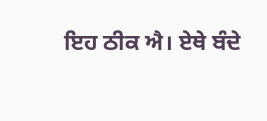ਇਹ ਠੀਕ ਐ। ਏਥੇ ਬੰਦੇ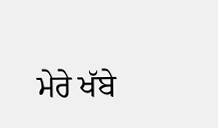ਮੇਰੇ ਖੱਬੇ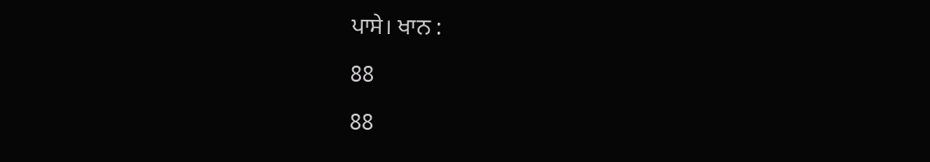ਪਾਸੇ। ਖਾਨ :

88

88